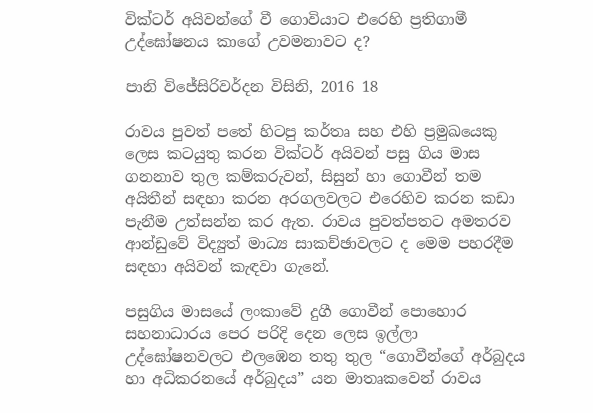වික්ටර් අයිවන්ගේ වී ගොවියාට එරෙහි ප්‍රතිගාමී උද්ඝෝෂනය කාගේ උවමනාවට ද?

පානි විජේසිරිවර්දන විසිනි, 2016 18

රාවය පුවත් පතේ හිටපු කර්තෘ සහ එහි ප්‍රමුඛයෙකු ලෙස කටයුතු කරන වික්ටර් අයිවන් පසු ගිය මාස ගනනාව තුල කම්කරුවන්, සිසුන් හා ගොවීන් තම අයිතීන් සඳහා කරන අරගලවලට එරෙහිව කරන කඩා පැනීම උත්සන්න කර ඇත. රාවය පුවත්පතට අමතරව ආන්ඩුවේ විද්‍යුත් මාධ්‍ය සාකච්ඡාවලට ද මෙම පහරදීම සඳහා අයිවන් කැඳවා ගැනේ.

පසුගිය මාසයේ ලංකාවේ දුගී ගොවීන් පොහොර සහනාධාරය පෙර පරිදි දෙන ලෙස ඉල්ලා උද්ඝෝෂනවලට එලඹෙන තතු තුල “ගොවීන්ගේ අර්බුදය හා අධිකරනයේ අර්බුදය” යන මාතෘකවෙන් රාවය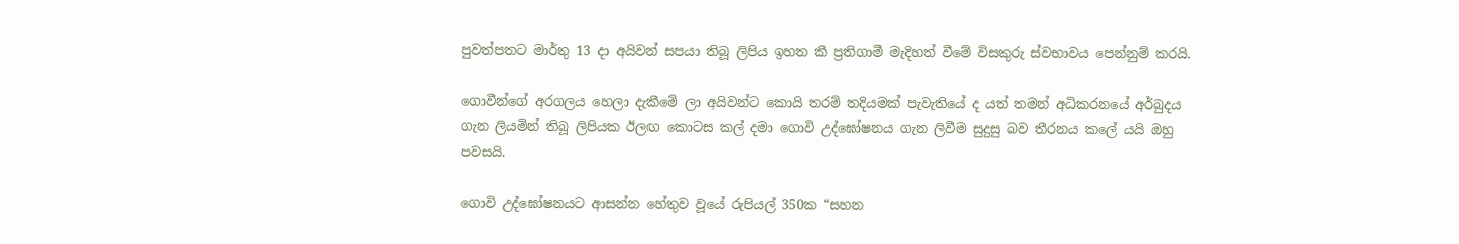පුවත්පතට මාර්තු 13 දා අයිවන් සපයා තිබූ ලිපිය ඉහත කී ප්‍රතිගාමී මැදිහත් වීමේ විසකුරු ස්වභාවය පෙන්නුම් කරයි.

ගොවීන්ගේ අරගලය හෙලා දැකීමේ ලා අයිවන්ට කොයි තරම් තදියමක් පැවැතියේ ද යත් තමන් අධිකරනයේ අර්බුදය ගැන ලියමින් තිබූ ලිපියක ඊලඟ කොටස කල් දමා ගොවි උද්ඝෝෂනය ගැන ලිවීම සුදුසු බව තීරනය කලේ යයි ඔහු පවසයි.

ගොවි උද්ඝෝෂනයට ආසන්න හේතුව වූයේ රුපියල් 350ක “සහන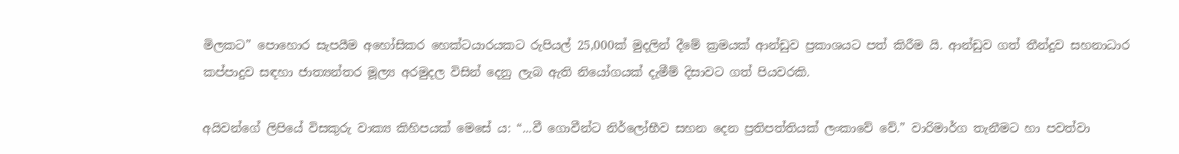මිලකට” පොහොර සැපයීම අහෝසිකර හෙක්ටයාරයකට රුපියල් 25,000ක් මුදලින් දීමේ ක්‍රමයක් ආන්ඩුව ප්‍රකාශයට පත් කිරීම යි. ආන්ඩුව ගත් තීන්දුව සහනාධාර කප්පාදුව සඳහා ජාත්‍යන්තර මූල්‍ය අරමුදල විසින් දෙනු ලැබ ඇති නියෝගයක් දැමීම් දිසාවට ගත් පියවරකි.

අයිවන්ගේ ලිපියේ විසකුරු වාක්‍ය කිහිපයක් මෙසේ ය: “...වී ගොවීන්ට නිර්ලෝභීව සහන දෙන ප්‍රතිපත්තියක් ලංකාවේ වේ.” වාරිමාර්ග තැනීමට හා පවත්වා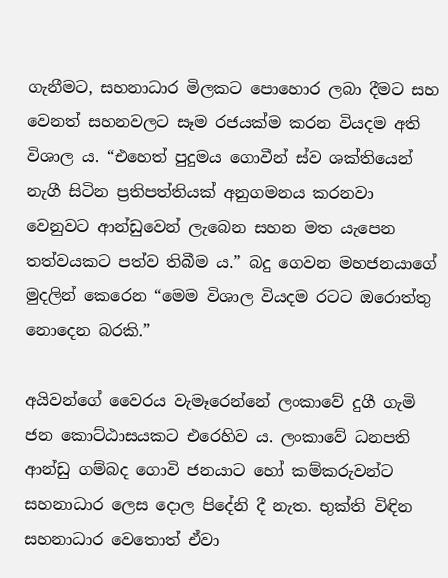ගැනීමට, සහනාධාර මිලකට පොහොර ලබා දීමට සහ වෙනත් සහනවලට සෑම රජයක්ම කරන වියදම අති විශාල ය. “එහෙත් පුදුමය ගොවීන් ස්ව ශක්තියෙන් නැගී සිටින ප්‍රතිපත්තියක් අනුගමනය කරනවා වෙනුවට ආන්ඩුවෙන් ලැබෙන සහන මත යැපෙන තත්වයකට පත්ව තිබීම ය.” බදු ගෙවන මහජනයාගේ මුදලින් කෙරෙන “මෙම විශාල වියදම රටට ඔරොත්තු නොදෙන බරකි.”

අයිවන්ගේ වෛරය වැමෑරෙන්නේ ලංකාවේ දුගී ගැමි ජන කොට්ඨාසයකට එරෙහිව ය. ලංකාවේ ධනපති ආන්ඩු ගම්බද ගොවි ජනයාට හෝ කම්කරුවන්ට සහනාධාර ලෙස දොල පිදේනි දී නැත. භුක්ති විඳින සහනාධාර වෙතොත් ඒවා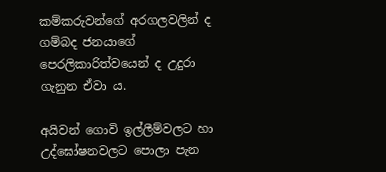කම්කරුවන්ගේ අරගලවලින් ද ගම්බද ජනයාගේ පෙරලිකාරිත්වයෙන් ද උදුරා ගැනුන ඒවා ය.

අයිවන් ගොවි ඉල්ලීම්වලට හා උද්ඝෝෂනවලට පොලා පැන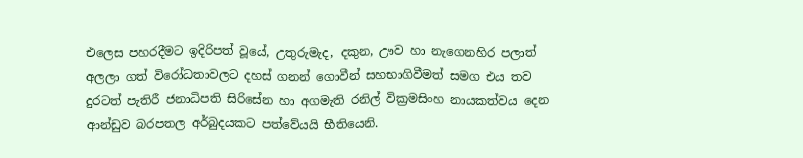එලෙස පහරදීමට ඉදිරිපත් වූයේ, උතුරුමැද, දකුන, ඌව හා නැගෙනහිර පලාත් අලලා ගත් විරෝධතාවලට දහස් ගනන් ගොවීන් සහභාගිවීමත් සමග එය තව දුරටත් පැතිරී ජනාධිපති සිරිසේන හා අගමැති රනිල් වික්‍රමසිංහ නායකත්වය දෙන ආන්ඩුව බරපතල අර්බුදයකට පත්වේයයි භීතියෙනි.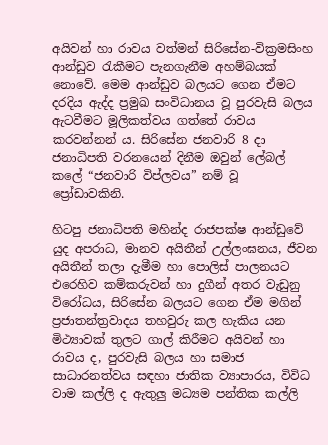අයිවන් හා රාවය වත්මන් සිරිසේන-වික්‍රමසිංහ ආන්ඩුව රැකීමට පැනගැනීම අහම්බයක් නොවේ. මෙම ආන්ඩුව බලයට ගෙන ඒමට දරදිය ඇද්ද ප්‍රමුඛ සංවිධානය වූ පුරවැසි බලය ඇටවීමට මූලිකත්වය ගත්තේ රාවය කරවන්නන් ය. සිරිසේන ජනවාරි 8 දා ජනාධිපති වරනයෙන් දිනීම ඔවුන් ලේබල් කලේ “ජනවාරි විප්ලවය” නම් වූ ප්‍රෝඩාවකිනි.

හිටපු ජනාධිපති මහින්ද රාජපක්ෂ ආන්ඩුවේ යුද අපරාධ, මානව අයිතීන් උල්ලංඝනය, ජීවන අයිතීන් තලා දැමීම හා පොලිස් පාලනයට එරෙහිව කම්කරුවන් හා දුගීන් අතර වැඩුනු විරෝධය, සිරිසේන බලයට ගෙන ඒම මගින් ප්‍රජාතන්ත්‍රවාදය තහවුරු කල හැකිය යන මිථ්‍යාවක් තුලට ගාල් කිරීමට අයිවන් හා රාවය ද, පුරවැසි බලය හා සමාජ සාධාරනත්වය සඳහා ජාතික ව්‍යාපාරය, විවිධ වාම කල්ලි ද ඇතුලු මධ්‍යම පන්තික කල්ලි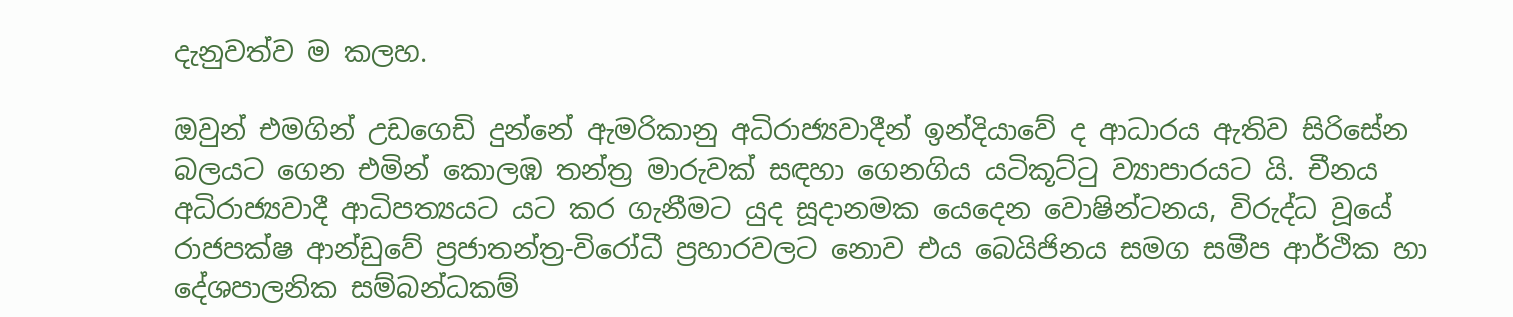දැනුවත්ව ම කලහ.

ඔවුන් එමගින් උඩගෙඩි දුන්නේ ඇමරිකානු අධිරාජ්‍යවාදීන් ඉන්දියාවේ ද ආධාරය ඇතිව සිරිසේන බලයට ගෙන එමින් කොලඹ තන්ත්‍ර මාරුවක් සඳහා ගෙනගිය යටිකූට්ටු ව්‍යාපාරයට යි. චීනය අධිරාජ්‍යවාදී ආධිපත්‍යයට යට කර ගැනීමට යුද සූදානමක යෙදෙන වොෂින්ටනය, විරුද්ධ වූයේ රාජපක්ෂ ආන්ඩුවේ ප්‍රජාතන්ත්‍ර-විරෝධී ප්‍රහාරවලට නොව එය බෙයිජිනය සමග සමීප ආර්ථික හා දේශපාලනික සම්බන්ධකම්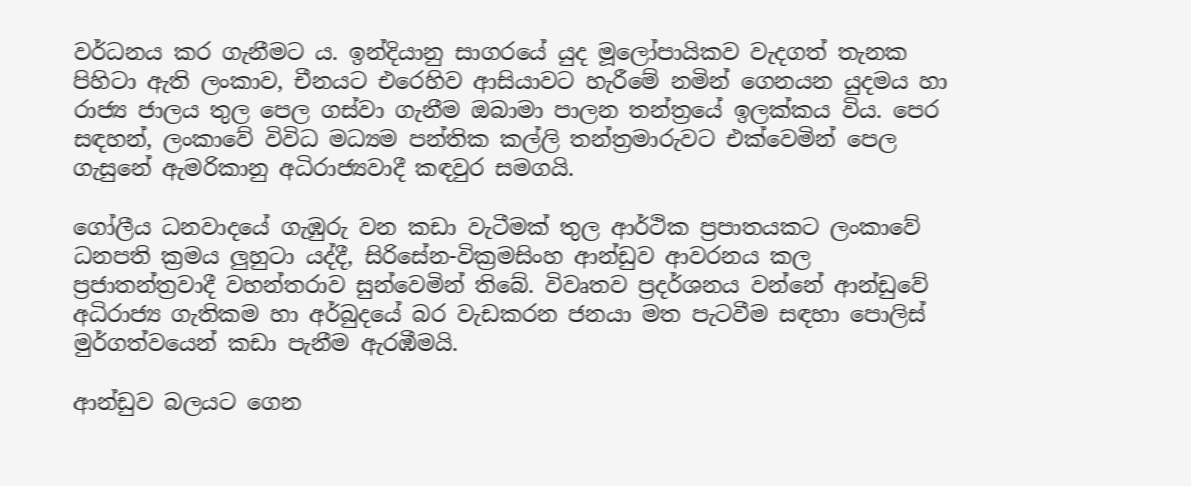වර්ධනය කර ගැනීමට ය. ඉන්දියානු සාගරයේ යුද මූලෝපායිකව වැදගත් තැනක පිහිටා ඇති ලංකාව, චීනයට එරෙහිව ආසියාවට හැරීමේ නමින් ගෙනයන යුදමය හා රාජ්‍ය ජාලය තුල පෙල ගස්වා ගැනීම ඔබාමා පාලන තන්ත්‍රයේ ඉලක්කය විය. පෙර සඳහන්, ලංකාවේ විවිධ මධ්‍යම පන්තික කල්ලි තන්ත්‍රමාරුවට එක්වෙමින් පෙල ගැසුනේ ඇමරිකානු අධිරාජ්‍යවාදී කඳවුර සමගයි.

ගෝලීය ධනවාදයේ ගැඹුරු වන කඩා වැටීමක් තුල ආර්ථික ප්‍රපාතයකට ලංකාවේ ධනපති ක්‍රමය ලුහුටා යද්දී, සිරිසේන-වික්‍රමසිංහ ආන්ඩුව ආවරනය කල ප්‍රජාතන්ත්‍රවාදී වහන්තරාව සුන්වෙමින් තිබේ. විවෘතව ප්‍රදර්ශනය වන්නේ ආන්ඩුවේ අධිරාජ්‍ය ගැතිකම හා අර්බුදයේ බර වැඩකරන ජනයා මත පැටවීම සඳහා පොලිස් මුර්ගත්වයෙන් කඩා පැනීම ඇරඹීමයි.

ආන්ඩුව බලයට ගෙන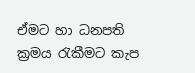ඒමට හා ධනපති ක්‍රමය රැකීමට කැප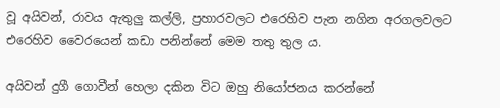වූ අයිවන්, රාවය ඇතුලු කල්ලි, ප්‍රහාරවලට එරෙහිව පැන නගින අරගලවලට එරෙහිව වෛරයෙන් කඩා පනින්නේ මෙම තතු තුල ය.

අයිවන් දුගී ගොවීන් හෙලා දකින විට ඔහු නියෝජනය කරන්නේ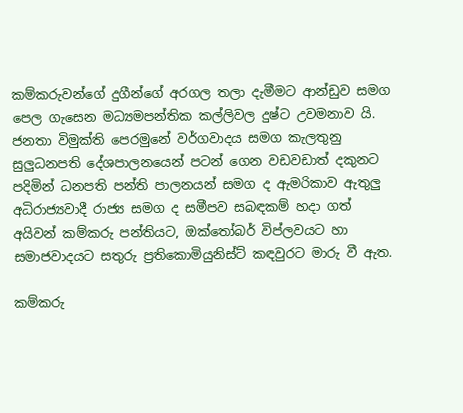කම්කරුවන්ගේ දුගීන්ගේ අරගල තලා දැමීමට ආන්ඩුව සමග පෙල ගැසෙන මධ්‍යමපන්තික කල්ලිවල දුෂ්ට උවමනාව යි. ජනතා විමුක්ති පෙරමුනේ වර්ගවාදය සමග කැලතුනු සුලුධනපති දේශපාලනයෙන් පටන් ගෙන වඩවඩාත් දකුනට පදිමින් ධනපති පන්ති පාලනයන් සමග ද ඇමරිකාව ඇතුලු අධිරාජ්‍යවාදී රාජ්‍ය සමග ද සමීපව සබඳකම් හදා ගත් අයිවන් කම්කරු පන්තියට, ඔක්තෝබර් විප්ලවයට හා සමාජවාදයට සතුරු ප්‍රතිකොමියුනිස්ට් කඳවුරට මාරු වී ඇත.

කම්කරු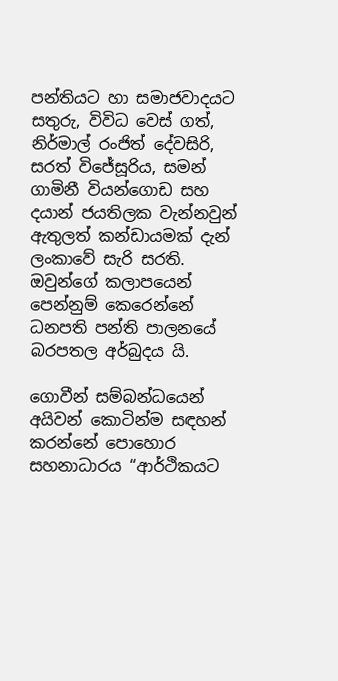පන්තියට හා සමාජවාදයට සතුරු, විවිධ වෙස් ගත්, නිර්මාල් රංජිත් දේවසිරි, සරත් විජේසූරිය, සමන් ගාමිනී වියන්ගොඩ සහ දයාන් ජයතිලක වැන්නවුන් ඇතුලත් කන්ඩායමක් දැන් ලංකාවේ සැරි සරති. ඔවුන්ගේ කලාපයෙන් පෙන්නුම් කෙරෙන්නේ ධනපති පන්ති පාලනයේ බරපතල අර්බුදය යි.

ගොවීන් සම්බන්ධයෙන් අයිවන් කොටින්ම සඳහන් කරන්නේ පොහොර සහනාධාරය “ආර්ථිකයට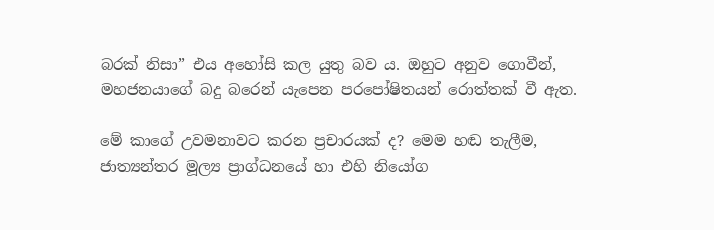බරක් නිසා” එය අහෝසි කල යුතු බව ය. ඔහුට අනුව ගොවීන්, මහජනයාගේ බදු බරෙන් යැපෙන පරපෝෂිතයන් රොත්තක් වී ඇත.

මේ කාගේ උවමනාවට කරන ප්‍රචාරයක් ද? මෙම හඬ තැලීම, ජාත්‍යන්තර මූල්‍ය ප්‍රාග්ධනයේ හා එහි නියෝග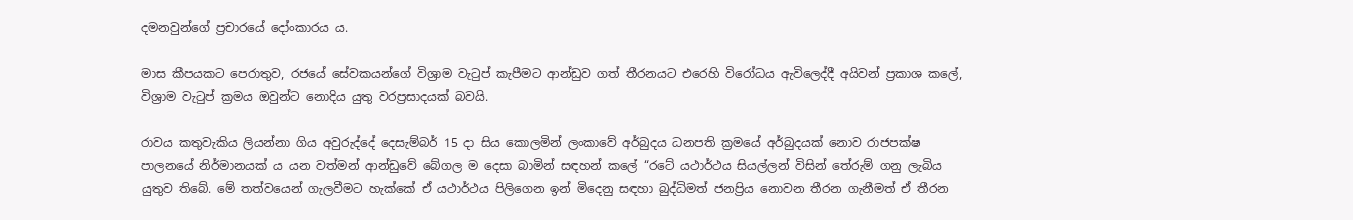දමනවුන්ගේ ප්‍රචාරයේ දෝංකාරය ය.

මාස කීපයකට පෙරාතුව, රජයේ සේවකයන්ගේ විශ්‍රාම වැටුප් කැපීමට ආන්ඩුව ගත් තීරනයට එරෙහි විරෝධය ඇවිලෙද්දී අයිවන් ප්‍රකාශ කලේ, විශ්‍රාම වැටුප් ක්‍රමය ඔවුන්ට නොදිය යුතු වරප්‍රසාදයක් බවයි.

රාවය කතුවැකිය ලියන්නා ගිය අවුරුද්දේ දෙසැම්බර් 15 දා සිය කොලමින් ලංකාවේ අර්බුදය ධනපති ක්‍රමයේ අර්බුදයක් නොව රාජපක්ෂ පාලනයේ නිර්මානයක් ය යන වත්මන් ආන්ඩුවේ බේගල ම දෙසා බාමින් සඳහන් කලේ “රටේ යථාර්ථය සියල්ලන් විසින් තේරුම් ගනු ලැබිය යුතුව තිබේ. මේ තත්වයෙන් ගැලවීමට හැක්කේ ඒ යථාර්ථය පිලිගෙන ඉන් මිදෙනු සඳහා බුද්ධිමත් ජනප්‍රිය නොවන තීරන ගැනීමත් ඒ තීරන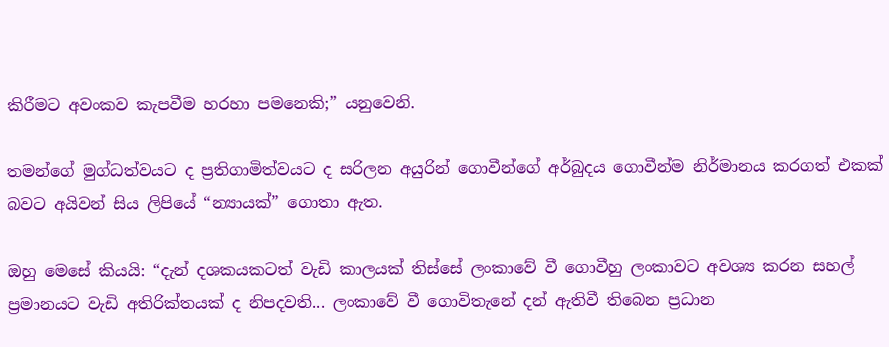කිරීමට අවංකව කැපවීම හරහා පමනෙකි;” යනුවෙනි.

තමන්ගේ මුග්ධත්වයට ද ප්‍රතිගාමිත්වයට ද සරිලන අයුරින් ගොවීන්ගේ අර්බුදය ගොවීන්ම නිර්මානය කරගත් එකක් බවට අයිවන් සිය ලිපියේ “න්‍යායක්” ගොතා ඇත.

ඔහු මෙසේ කියයි: “දැන් දශකයකටත් වැඩි කාලයක් තිස්සේ ලංකාවේ වී ගොවීහු ලංකාවට අවශ්‍ය කරන සහල් ප්‍රමානයට වැඩි අතිරික්තයක් ද නිපදවති... ලංකාවේ වී ගොවිතැනේ දන් ඇතිවී තිබෙන ප්‍රධාන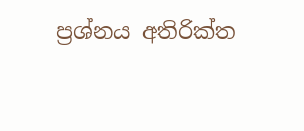ප්‍රශ්නය අතිරික්ත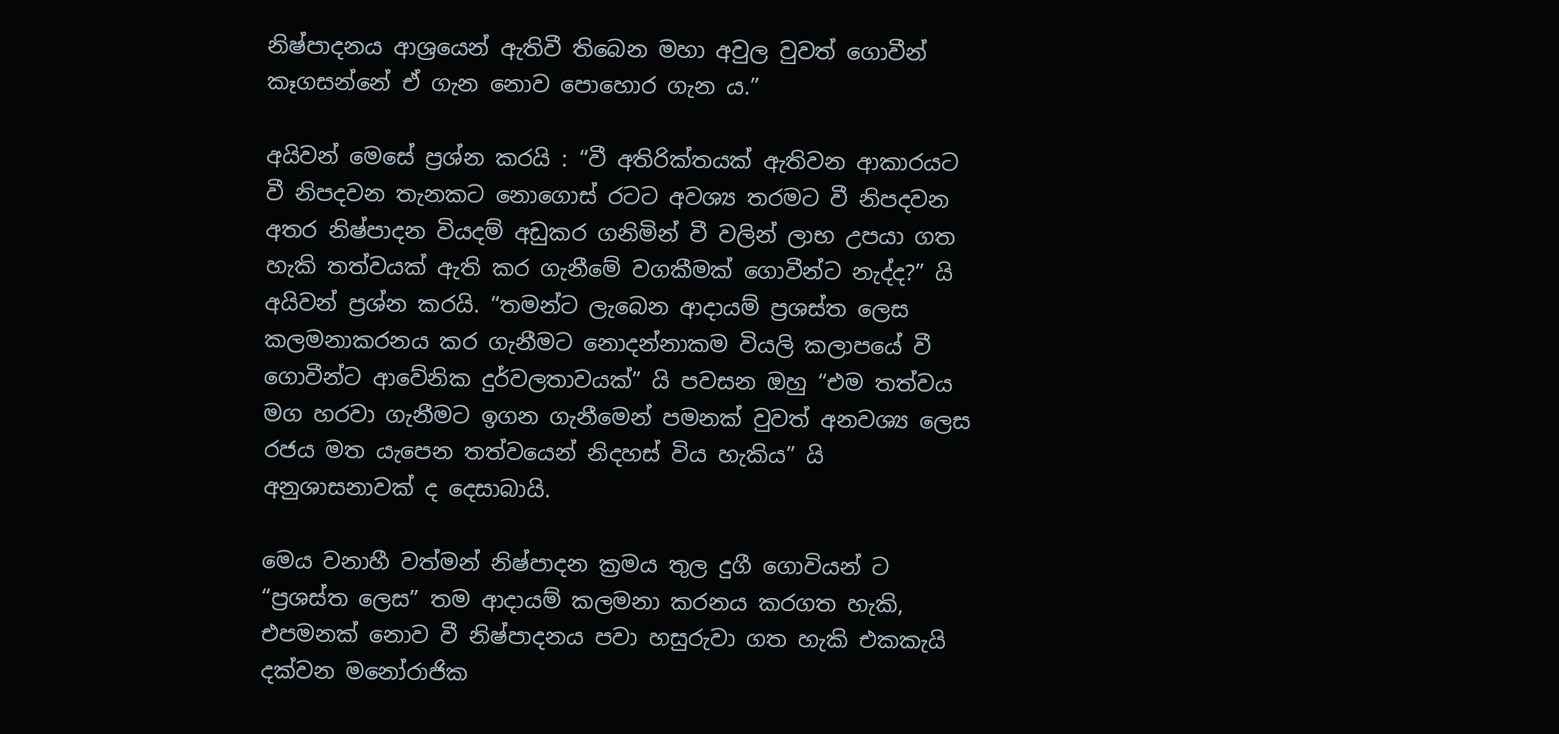නිෂ්පාදනය ආශ්‍රයෙන් ඇතිවී තිබෙන මහා අවුල වුවත් ගොවීන් කෑගසන්නේ ඒ ගැන නොව පොහොර ගැන ය.”

අයිවන් මෙසේ ප්‍රශ්න කරයි : “වී අතිරික්තයක් ඇතිවන ආකාරයට වී නිපදවන තැනකට නොගොස් රටට අවශ්‍ය තරමට වී නිපදවන අතර නිෂ්පාදන වියදම් අඩුකර ගනිමින් වී වලින් ලාභ උපයා ගත හැකි තත්වයක් ඇති කර ගැනීමේ වගකීමක් ගොවීන්ට නැද්ද?” යි අයිවන් ප්‍රශ්න කරයි. “තමන්ට ලැබෙන ආදායම් ප්‍රශස්ත ලෙස කලමනාකරනය කර ගැනීමට නොදන්නාකම වියලි කලාපයේ වී ගොවීන්ට ආවේනික දුර්වලතාවයක්” යි පවසන ඔහු “එම තත්වය මග හරවා ගැනීමට ඉගන ගැනීමෙන් පමනක් වුවත් අනවශ්‍ය ලෙස රජය මත යැපෙන තත්වයෙන් නිදහස් විය හැකිය” යි අනුශාසනාවක් ද දෙසාබායි.

මෙය වනාහී වත්මන් නිෂ්පාදන ක්‍රමය තුල දුගී ගොවියන් ට “ප්‍රශස්ත ලෙස” තම ආදායම් කලමනා කරනය කරගත හැකි, එපමනක් නොව වී නිෂ්පාදනය පවා හසුරුවා ගත හැකි එකකැයි දක්වන මනෝරාජික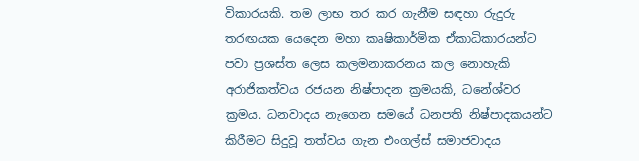විකාරයකි. තම ලාභ තර කර ගැනීම සඳහා රුදුරු තරඟයක යෙදෙන මහා කෘෂිකාර්මික ඒකාධිකාරයන්ට පවා ප්‍රශස්ත ලෙස කලමනාකරනය කල නොහැකි අරාජිකත්වය රජයන නිෂ්පාදන ක්‍රමයකි, ධනේශ්වර ක්‍රමය. ධනවාදය නැගෙන සමයේ ධනපති නිෂ්පාදකයන්ට කිරීමට සිදුවූ තත්වය ගැන එංගල්ස් සමාජවාදය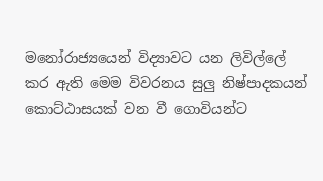මනෝරාජ්‍යයෙන් විද්‍යාවට යන ලිවිල්ලේ කර ඇති මෙම විවරනය සුලු නිෂ්පාදකයන් කොට්ඨාසයක් වන වී ගොවියන්ට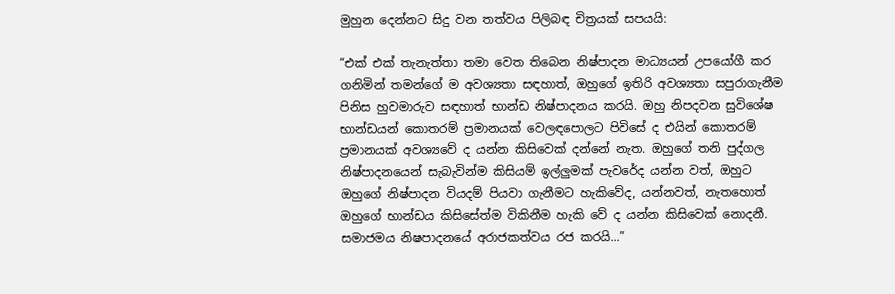මුහුන දෙන්නට සිදු වන තත්වය පිලිබඳ චිත්‍රයක් සපයයි:

“එක් එක් තැනැත්තා තමා වෙත තිබෙන නිෂ්පාදන මාධ්‍යයන් උපයෝගී කර ගනිමින් තමන්ගේ ම අවශ්‍යතා සඳහාත්, ඔහුගේ ඉතිරි අවශ්‍යතා සපුරාගැනීම පිනිස හුවමාරුව සඳහාත් භාන්ඩ නිෂ්පාදනය කරයි. ඔහු නිපදවන සුවිශේෂ භාන්ඩයන් කොතරම් ප්‍රමානයක් වෙලඳපොලට පිවිසේ ද එයින් කොතරම් ප්‍රමානයක් අවශ්‍යවේ ද යන්න කිසිවෙක් දන්නේ නැත. ඔහුගේ තනි පුද්ගල නිෂ්පාදනයෙන් සැබැවින්ම කිසියම් ඉල්ලුමක් පැවරේද යන්න වත්, ඔහුට ඔහුගේ නිෂ්පාදන වියදම් පියවා ගැනීමට හැකිවේද, යන්නවත්, නැතහොත් ඔහුගේ භාන්ඩය කිසිසේත්ම විකිනීම හැකි වේ ද යන්න කිසිවෙක් නොදනී. සමාජමය නිෂපාදනයේ අරාජකත්වය රජ කරයි...”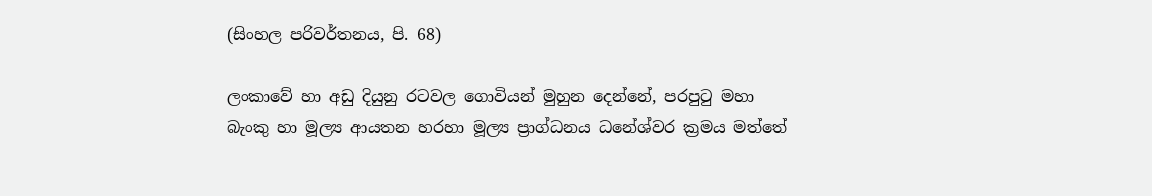(සිංහල පරිවර්තනය, පි. 68)

ලංකාවේ හා අඩු දියුනු රටවල ගොවියන් මුහුන දෙන්නේ, පරපුටු මහා බැංකු හා මූල්‍ය ආයතන හරහා මූල්‍ය ප්‍රාග්ධනය ධනේශ්වර ක්‍රමය මත්තේ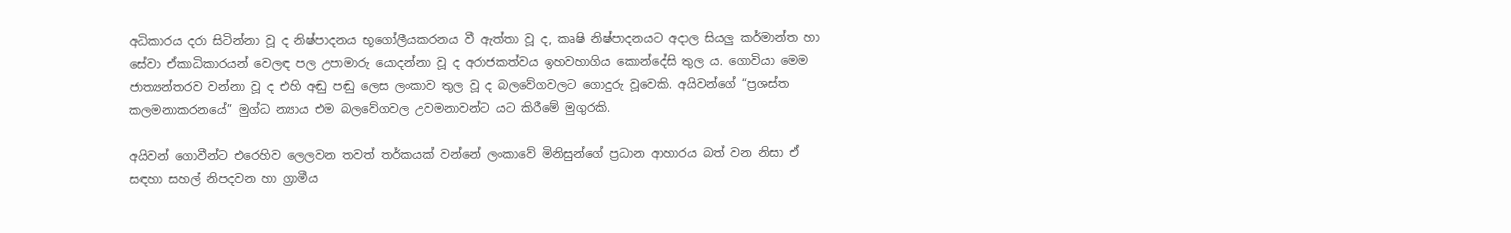අධිකාරය දරා සිටින්නා වූ ද නිෂ්පාදනය භූගෝලීයකරනය වී ඇත්තා වූ ද, කෘෂි නිෂ්පාදනයට අදාල සියලු කර්මාන්ත හා සේවා ඒකාධිකාරයන් වෙලඳ පල උපාමාරු යොදන්නා වූ ද අරාජකත්වය ඉහවහාගිය කොන්දේසි තුල ය. ගොවියා මෙම ජාත්‍යන්තරව වන්නා වූ ද එහි අඬු පඬු ලෙස ලංකාව තුල වූ ද බලවේගවලට ගොදුරු වූවෙකි. අයිවන්ගේ “ප්‍රශස්ත කලමනාකරනයේ” මුග්ධ න්‍යාය එම බලවේගවල උවමනාවන්ට යට කිරීමේ මුගුරකි.

අයිවන් ගොවීන්ට එරෙහිව ලෙලවන තවත් තර්කයක් වන්නේ ලංකාවේ මිනිසුන්ගේ ප්‍රධාන ආහාරය බත් වන නිසා ඒ සඳහා සහල් නිපදවන හා ග්‍රාමීය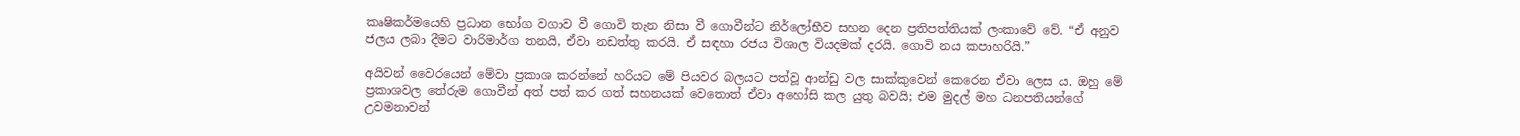කෘෂිකර්මයෙහි ප්‍රධාන භෝග වගාව වී ගොවි තැන නිසා වී ගොවීන්ට නිර්ලෝභීව සහන දෙන ප්‍රතිපත්තියක් ලංකාවේ වේ. “ඒ අනුව ජලය ලබා දීමට වාරිමාර්ග තනයි, ඒවා නඩත්තු කරයි. ඒ සඳහා රජය විශාල වියදමක් දරයි. ගොවි නය කපාහරියි.”

අයිවන් වෛරයෙන් මේවා ප්‍රකාශ කරන්නේ හරියට මේ පියවර බලයට පත්වූ ආන්ඩු වල සාක්කුවෙන් කෙරෙන ඒවා ලෙස ය. ඔහු මේ ප්‍රකාශවල තේරුම ගොවීන් අත් පත් කර ගත් සහනයක් වෙතොත් ඒවා අහෝසි කල යුතු බවයි; එම මුදල් මහ ධනපතියන්ගේ උවමනාවන්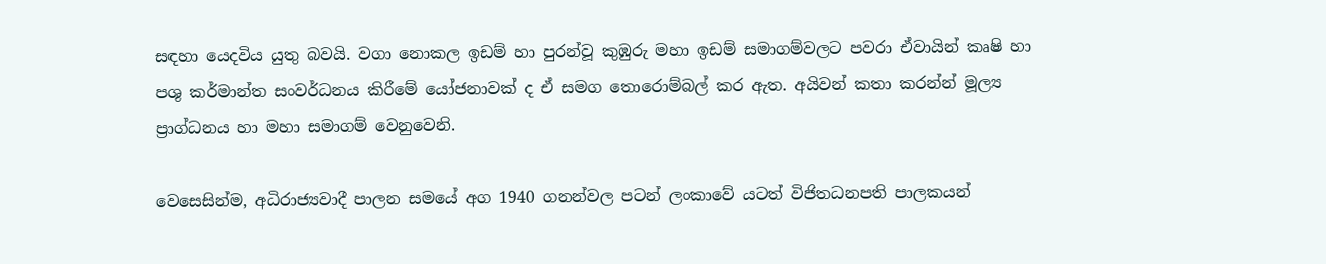සඳහා යෙදවිය යුතු බවයි. වගා නොකල ඉඩම් හා පුරන්වූ කුඹුරු මහා ඉඩම් සමාගම්වලට පවරා ඒවායින් කෘෂි හා පශු කර්මාන්ත සංවර්ධනය කිරීමේ යෝජනාවක් ද ඒ සමග තොරොම්බල් කර ඇත. අයිවන් කතා කරන්න් මූල්‍ය ප්‍රාග්ධනය හා මහා සමාගම් වෙනුවෙනි.

වෙසෙසින්ම, අධිරාජ්‍යවාදී පාලන සමයේ අග 1940 ගනන්වල පටන් ලංකාවේ යටත් විජිතධනපති පාලකයන්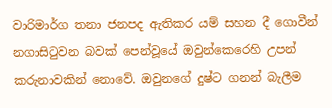වාරිමාර්ග තනා ජනපද ඇතිකර යම් සහන දී ගොවීන් නගාසිටුවන බවක් පෙන්වූයේ ඔවුන්කෙරෙහි උපන් කරුනාවකින් නොවේ. ඔවුනගේ දුෂ්ට ගනන් බැලීම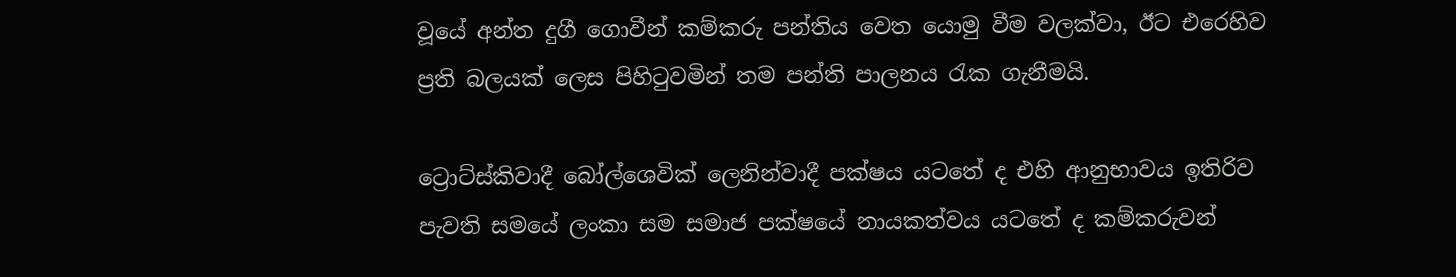වූයේ අන්ත දුගී ගොවීන් කම්කරු පන්තිය වෙත යොමු වීම වලක්වා, ඊට එරෙහිව ප්‍රති බලයක් ලෙස පිහිටුවමින් තම පන්ති පාලනය රැක ගැනීමයි.

ට්‍රොට්ස්කිවාදී බෝල්ශෙවික් ලෙනින්වාදී පක්ෂය යටතේ ද එහි ආනුභාවය ඉතිරිව පැවති සමයේ ලංකා සම සමාජ පක්ෂයේ නායකත්වය යටතේ ද කම්කරුවන්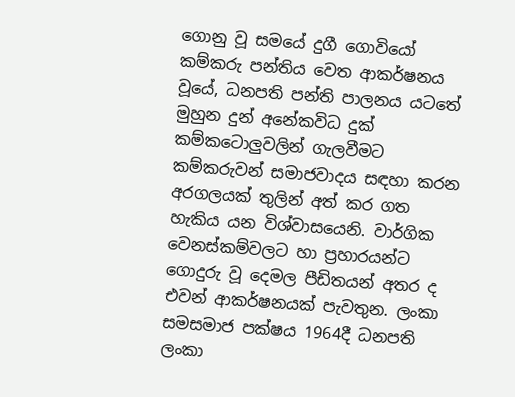ගොනු වූ සමයේ දුගී ගොවියෝ කම්කරු පන්තිය වෙත ආකර්ෂනය වූයේ, ධනපති පන්ති පාලනය යටතේ මුහුන දුන් අනේකවිධ දුක් කම්කටොලුවලින් ගැලවීමට කම්කරුවන් සමාජවාදය සඳහා කරන අරගලයක් තුලින් අත් කර ගත හැකිය යන විශ්වාසයෙනි. වාර්ගික වෙනස්කම්වලට හා ප්‍රහාරයන්ට ගොදුරු වූ දෙමල පීඩිතයන් අතර ද එවන් ආකර්ෂනයක් පැවතුන. ලංකා සමසමාජ පක්ෂය 1964දී ධනපති ලංකා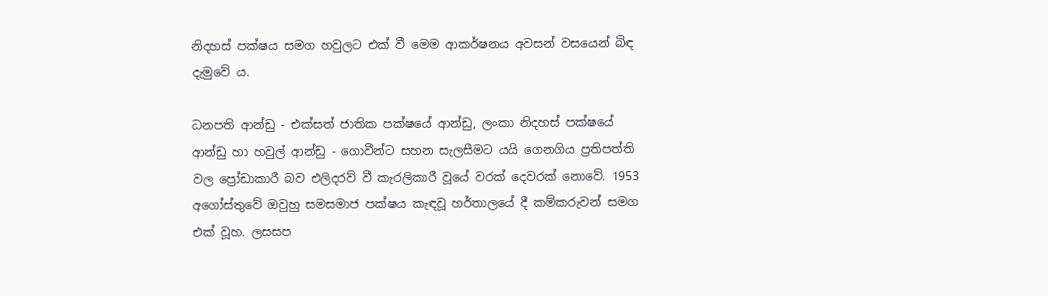නිදහස් පක්ෂය සමග හවුලට එක් වී මෙම ආකර්ෂනය අවසන් වසයෙන් බිඳ දැමුවේ ය.

ධනපති ආන්ඩු - එක්සත් ජාතික පක්ෂයේ ආන්ඩු, ලංකා නිදහස් පක්ෂයේ ආන්ඩු හා හවුල් ආන්ඩු - ගොවීන්ට සහන සැලසීමට යයි ගෙනගිය ප්‍රතිපත්ති වල ප්‍රෝඩාකාරී බව එලිදරව් වී කැරලිකාරී වූයේ වරක් දෙවරක් නොවේ. 1953 අගෝස්තුවේ ඔවුහු සමසමාජ පක්ෂය කැඳවූ හර්තාලයේ දී කම්කරුවන් සමග එක් වූහ. ලසසප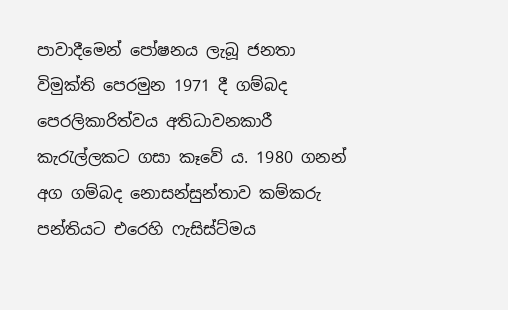පාවාදීමෙන් පෝෂනය ලැබූ ජනතා විමුක්ති පෙරමුන 1971 දී ගම්බද පෙරලිකාරිත්වය අතිධාවනකාරී කැරැල්ලකට ගසා කෑවේ ය. 1980 ගනන් අග ගම්බද නොසන්සුන්තාව කම්කරු පන්තියට එරෙහි ෆැසිස්ට්මය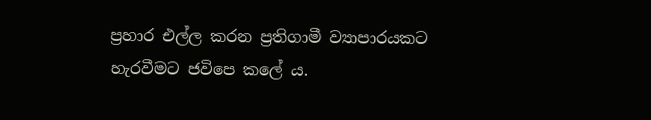ප්‍රහාර එල්ල කරන ප්‍රතිගාමී ව්‍යාපාරයකට හැරවීමට ජවිපෙ කලේ ය.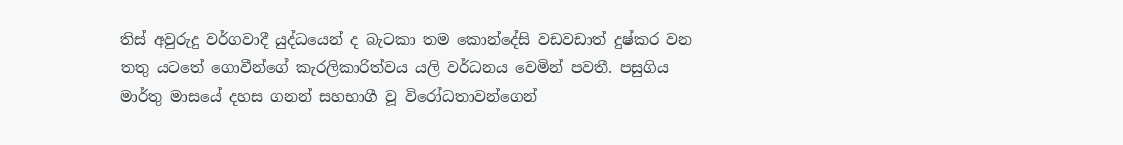තිස් අවුරුදු වර්ගවාදී යුද්ධයෙන් ද බැටකා තම කොන්දේසි වඩවඩාත් දුෂ්කර වන තතු යටතේ ගොවීන්ගේ කැරලිකාරිත්වය යලි වර්ධනය වෙමින් පවතී. පසුගිය මාර්තු මාසයේ දහස ගනන් සහභාගී වූ විරෝධතාවන්ගෙන්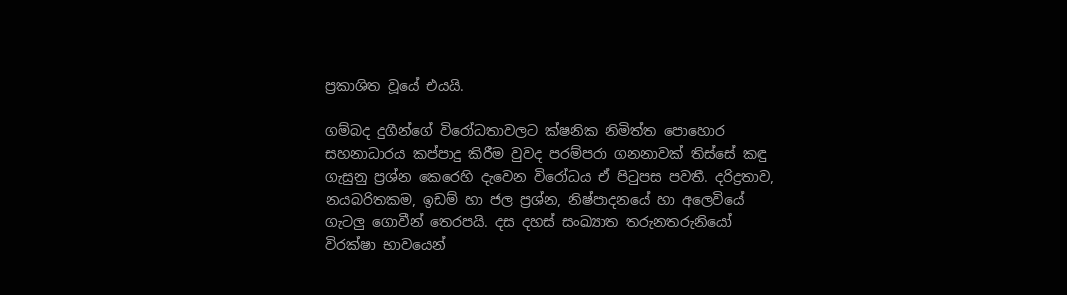ප්‍රකාශිත වූයේ එයයි.

ගම්බද දුගීන්ගේ විරෝධතාවලට ක්ෂනික නිමිත්ත පොහොර සහනාධාරය කප්පාදු කිරීම වුවද පරම්පරා ගනනාවක් තිස්සේ කඳු ගැසුනු ප්‍රශ්න කෙරෙහි දැවෙන විරෝධය ඒ පිටුපස පවතී. දරිද්‍රතාව, නයබරිතකම, ඉඩම් හා ජල ප්‍රශ්න, නිෂ්පාදනයේ හා අලෙවියේ ගැටලු ගොවීන් තෙරපයි. දස දහස් සංඛ්‍යාත තරුනතරුනියෝ විරක්ෂා භාවයෙන්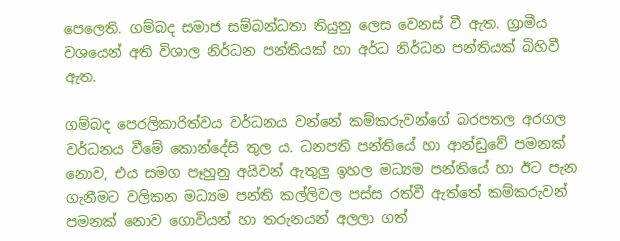පෙලෙති. ගම්බද සමාජ සම්බන්ධතා තියුනු ලෙස වෙනස් වී ඇත. ග්‍රාමීය වශයෙන් අති විශාල නිර්ධන පන්තියක් හා අර්ධ නිර්ධන පන්තියක් බිහිවී ඇත.

ගම්බද පෙරලිකාරිත්වය වර්ධනය වන්නේ කම්කරුවන්ගේ බරපතල අරගල වර්ධනය වීමේ කොන්දේසි තුල ය. ධනපති පන්තියේ හා ආන්ඩුවේ පමනක් නොව, එය සමග පෑහුනු අයිවන් ඇතුලු ඉහල මධ්‍යම පන්තියේ හා ඊට පැන ගැනීමට වලිකන මධ්‍යම පන්ති කල්ලිවල පස්ස රත්වී ඇත්තේ කම්කරුවන් පමනක් නොව ගොවියන් හා තරුනයන් අලලා ගත්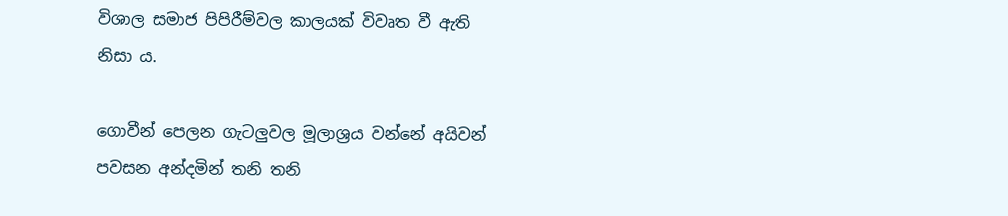විශාල සමාජ පිපිරීම්වල කාලයක් විවෘත වී ඇති නිසා ය.

ගොවීන් පෙලන ගැටලුවල මූලාශ්‍රය වන්නේ අයිවන් පවසන අන්දමින් තනි තනි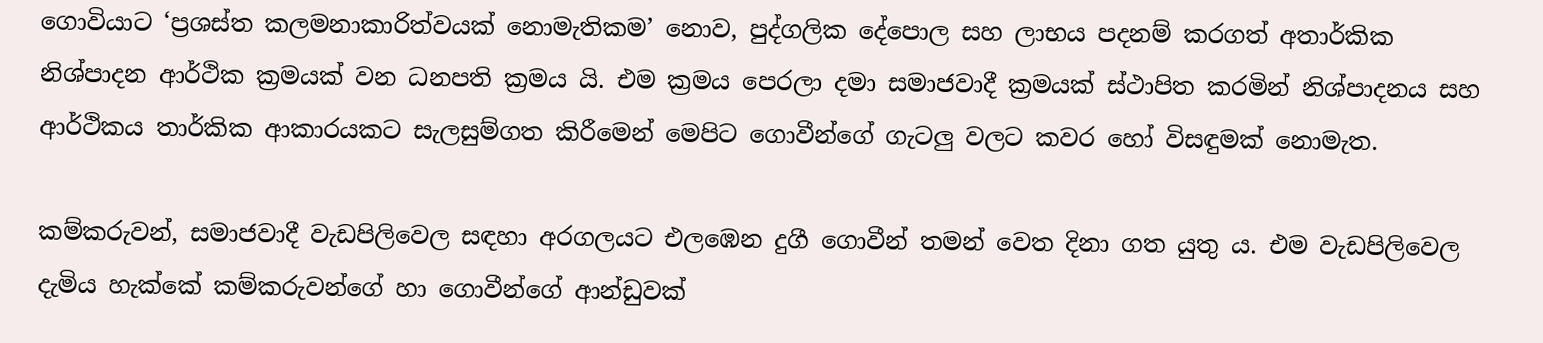ගොවියාට ‘ප්‍රශස්ත කලමනාකාරිත්වයක් නොමැතිකම’ නොව, පුද්ගලික දේපොල සහ ලාභය පදනම් කරගත් අතාර්කික නිශ්පාදන ආර්ථික ක්‍රමයක් වන ධනපති ක්‍රමය යි. එම ක්‍රමය පෙරලා දමා සමාජවාදී ක්‍රමයක් ස්ථාපිත කරමින් නිශ්පාදනය සහ ආර්ථිකය තාර්කික ආකාරයකට සැලසුම්ගත කිරීමෙන් මෙපිට ගොවීන්ගේ ගැටලු වලට කවර හෝ විසඳුමක් නොමැත.

කම්කරුවන්, සමාජවාදී වැඩපිලිවෙල සඳහා අරගලයට එලඹෙන දුගී ගොවීන් තමන් වෙත දිනා ගත යුතු ය. එම වැඩපිලිවෙල දැමිය හැක්කේ කම්කරුවන්ගේ හා ගොවීන්ගේ ආන්ඩුවක්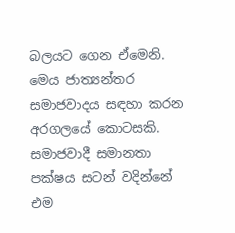බලයට ගෙන ඒමෙනි. මෙය ජාත්‍යන්තර සමාජවාදය සඳහා කරන අරගලයේ කොටසකි. සමාජවාදී සමානතා පක්ෂය සටන් වදින්නේ එම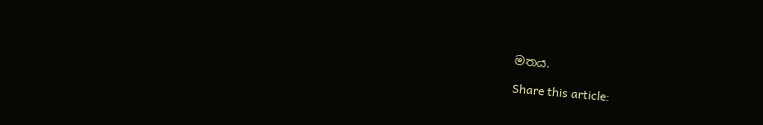මතය.

Share this article: